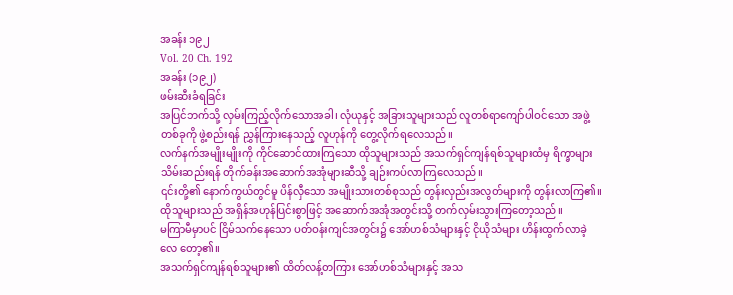အခန်း ၁၉၂
Vol. 20 Ch. 192
အခန်း (၁၉၂)
ဖမ်းဆီးခံရခြင်း
အပြင်ဘက်သို့ လှမ်းကြည့်လိုက်သောအခါ၊ လုံယုနှင့် အခြားသူများသည် လူတစ်ရာကျော်ပါဝင်သော အဖွဲ့ တစ်ခုကို ဖွဲ့စည်းရန် ညွှန်ကြားနေသည့် လူဟုန်ကို တွေ့လိုက်ရလေသည်။
လက်နက်အမျိုးမျိုးကို ကိုင်ဆောင်ထားကြသော ထိုသူများသည် အသက်ရှင်ကျန်ရစ်သူများထံမှ ရိက္ခာများ သိမ်းဆည်းရန် တိုက်ခန်းအဆောက်အအုံများဆီသို့ ချဉ်းကပ်လာကြလေသည်။
၎င်းတို့၏ နောက်ကွယ်တွင်မူ ပိန်လှီသော အမျိုးသားတစ်စုသည် တွန်းလှည်းအလွတ်များကို တွန်းလာကြ၏။ ထိုသူများသည် အရှိန်အဟုန်ပြင်းစွာဖြင့် အဆောက်အအုံအတွင်းသို့ တက်လှမ်းသွားကြတော့သည်။
မကြာမီမှာပင် ငြိမ်သက်နေသော ပတ်ဝန်းကျင်အတွင်း၌ အော်ဟစ်သံများနှင့် ငိုယိုသံများ ဟိန်းထွက်လာခဲ့လေ တော့၏။
အသက်ရှင်ကျန်ရစ်သူများ၏ ထိတ်လန့်တကြား အော်ဟစ်သံများနှင့် အသ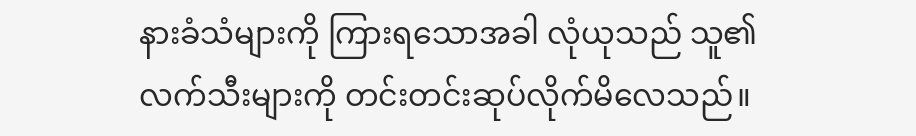နားခံသံများကို ကြားရသောအခါ လုံယုသည် သူ၏ လက်သီးများကို တင်းတင်းဆုပ်လိုက်မိလေသည်။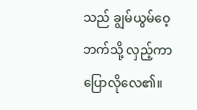သည် ချွမ်ယွမ်ဝေ့ဘက်သို့ လှည့်ကာ ပြောလိုလေ၏။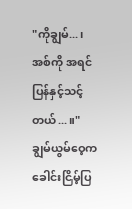"ကိုချွမ်...၊ အစ်ကို အရင်ပြန်နှင့်သင့်တယ်...။"
ချွမ်ယွမ်ဝေ့က ခေါင်းငြိမ့်ပြ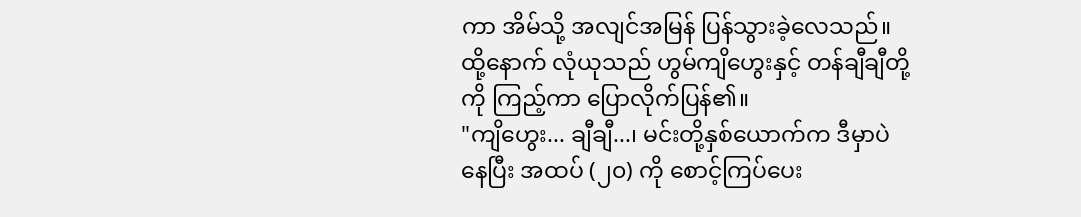ကာ အိမ်သို့ အလျင်အမြန် ပြန်သွားခဲ့လေသည်။
ထို့နောက် လုံယုသည် ဟွမ်ကျိဟွေးနှင့် တန်ချီချီတို့ကို ကြည့်ကာ ပြောလိုက်ပြန်၏။
"ကျိဟွေး... ချီချီ...၊ မင်းတို့နှစ်ယောက်က ဒီမှာပဲနေပြီး အထပ် (၂၀) ကို စောင့်ကြပ်ပေး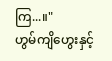ကြ...။"
ဟွမ်ကျိဟွေးနှင့်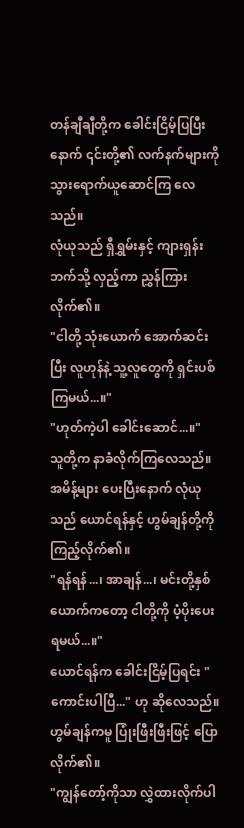တန်ချီချီတို့က ခေါင်းငြိမ့်ပြပြီးနောက် ၎င်းတို့၏ လက်နက်များကို သွားရောက်ယူဆောင်ကြ လေသည်။
လုံယုသည် ရှီရွှမ်းနှင့် ကျားရှန်းဘက်သို့ လှည့်ကာ ညွှန်ကြားလိုက်၏။
"ငါတို့ သုံးယောက် အောက်ဆင်းပြီး လူဟုန်နဲ့ သူ့လူတွေကို ရှင်းပစ်ကြမယ်...။"
"ဟုတ်ကဲ့ပါ ခေါင်းဆောင်...။"
သူတို့က နာခံလိုက်ကြလေသည်။
အမိန့်များ ပေးပြီးနောက် လုံယုသည် ယောင်ရန်နှင့် ဟွမ်ချန်တို့ကို ကြည့်လိုက်၏။
"ရန်ရန်...၊ အာချန်...၊ မင်းတို့နှစ်ယောက်ကတော့ ငါတို့ကို ပံ့ပိုးပေးရမယ်...။"
ယောင်ရန်က ခေါင်းငြိမ့်ပြရင်း "ကောင်းပါပြီ..." ဟု ဆိုလေသည်။
ဟွမ်ချန်ကမူ ပြုံးဖြီးဖြီးဖြင့် ပြောလိုက်၏။
"ကျွန်တော့်ကိုသာ လွှဲထားလိုက်ပါ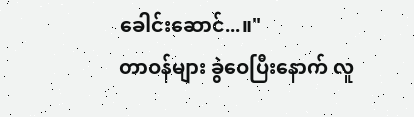ခေါင်းဆောင်...။"
တာဝန်များ ခွဲဝေပြီးနောက် လူ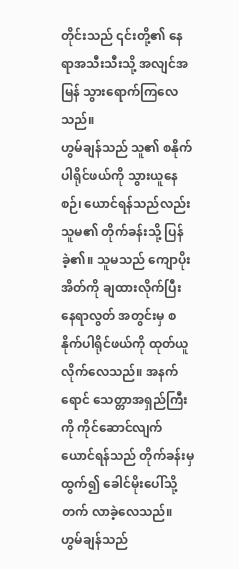တိုင်းသည် ၎င်းတို့၏ နေရာအသီးသီးသို့ အလျင်အမြန် သွားရောက်ကြလေသည်။
ဟွမ်ချန်သည် သူ၏ စနိုက်ပါရိုင်ဖယ်ကို သွားယူနေစဉ်၊ ယောင်ရန်သည်လည်း သူမ၏ တိုက်ခန်းသို့ ပြန်ခဲ့၏။ သူမသည် ကျောပိုးအိတ်ကို ချထားလိုက်ပြီး နေရာလွတ် အတွင်းမှ စနိုက်ပါရိုင်ဖယ်ကို ထုတ်ယူလိုက်လေသည်။ အနက်ရောင် သေတ္တာအရှည်ကြီးကို ကိုင်ဆောင်လျက် ယောင်ရန်သည် တိုက်ခန်းမှ ထွက်၍ ခေါင်မိုးပေါ်သို့ တက် လာခဲ့လေသည်။
ဟွမ်ချန်သည်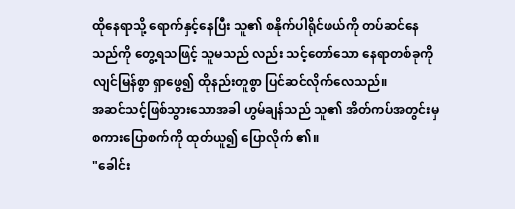ထိုနေရာသို့ ရောက်နှင့်နေပြီး သူ၏ စနိုက်ပါရိုင်ဖယ်ကို တပ်ဆင်နေသည်ကို တွေ့ရသဖြင့် သူမသည် လည်း သင့်တော်သော နေရာတစ်ခုကို လျင်မြန်စွာ ရှာဖွေ၍ ထိုနည်းတူစွာ ပြင်ဆင်လိုက်လေသည်။
အဆင်သင့်ဖြစ်သွားသောအခါ ဟွမ်ချန်သည် သူ၏ အိတ်ကပ်အတွင်းမှ စကားပြောစက်ကို ထုတ်ယူ၍ ပြောလိုက် ၏။
"ခေါင်း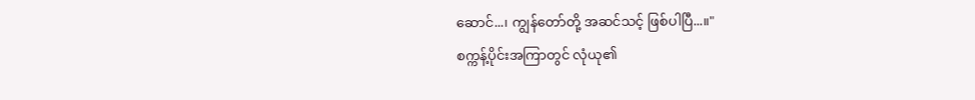ဆောင်...၊ ကျွန်တော်တို့ အဆင်သင့် ဖြစ်ပါပြီ...။"
စက္ကန့်ပိုင်းအကြာတွင် လုံယု၏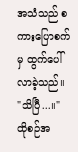အသံသည် စကားပြောစက်မှ ထွက်ပေါ်လာခဲ့သည်။
"သိပြီ...။"
ထိုစဉ်အ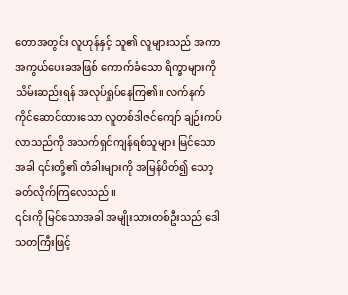တောအတွင်း လူဟုန်နှင့် သူ၏ လူများသည် အကာအကွယ်ပေးခအဖြစ် ကောက်ခံသော ရိက္ခာများကို သိမ်းဆည်းရန် အလုပ်ရှုပ်နေကြ၏။ လက်နက်ကိုင်ဆောင်ထားသော လူတစ်ဒါဇင်ကျော် ချဉ်းကပ်လာသည်ကို အသက်ရှင်ကျန်ရစ်သူများ မြင်သောအခါ ၎င်းတို့၏ တံခါးများကို အမြန်ပိတ်၍ သော့ခတ်လိုက်ကြလေသည်။
၎င်းကို မြင်သောအခါ အမျိုးသားတစ်ဦးသည် ဒေါသတကြီးဖြင့်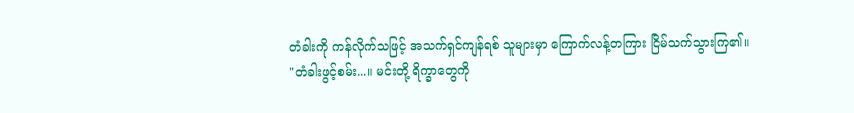တံခါးကို ကန်လိုက်သဖြင့် အသက်ရှင်ကျန်ရစ် သူများမှာ ကြောက်လန့်တကြား ငြိမ်သက်သွားကြ၏။
"တံခါးဖွင့်စမ်း...။ မင်းတို့ ရိက္ခာတွေကို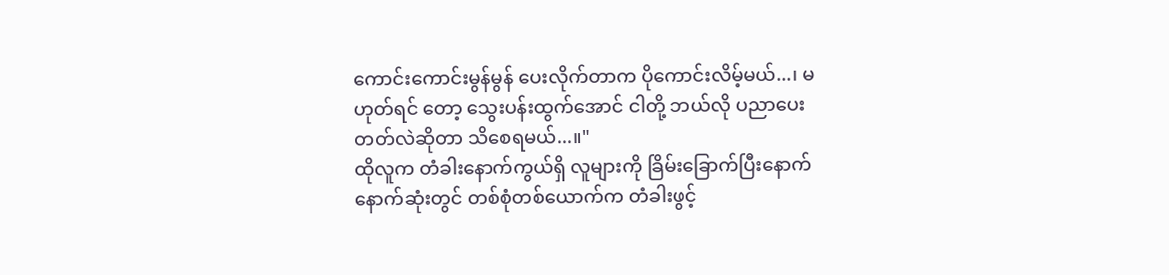ကောင်းကောင်းမွန်မွန် ပေးလိုက်တာက ပိုကောင်းလိမ့်မယ်...၊ မဟုတ်ရင် တော့ သွေးပန်းထွက်အောင် ငါတို့ ဘယ်လို ပညာပေးတတ်လဲဆိုတာ သိစေရမယ်...။"
ထိုလူက တံခါးနောက်ကွယ်ရှိ လူများကို ခြိမ်းခြောက်ပြီးနောက် နောက်ဆုံးတွင် တစ်စုံတစ်ယောက်က တံခါးဖွင့်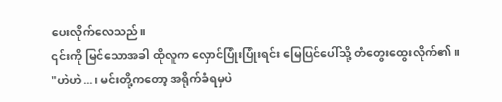ပေးလိုက်လေသည်။
၎င်းကို မြင်သောအခါ ထိုလူက လှောင်ပြုံးပြုံးရင်း မြေပြင်ပေါ်သို့ တံတွေးထွေးလိုက်၏။
"ဟဲဟဲ...၊ မင်းတို့ကတော့ အရိုက်ခံရမှပဲ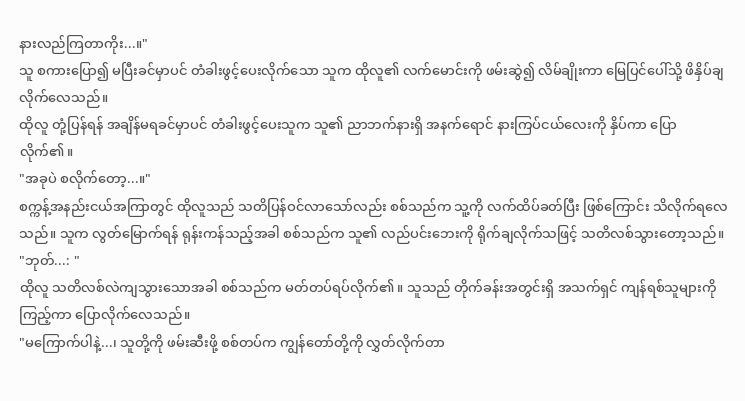နားလည်ကြတာကိုး...။"
သူ စကားပြော၍ မပြီးခင်မှာပင် တံခါးဖွင့်ပေးလိုက်သော သူက ထိုလူ၏ လက်မောင်းကို ဖမ်းဆွဲ၍ လိမ်ချိုးကာ မြေပြင်ပေါ်သို့ ဖိနှိပ်ချလိုက်လေသည်။
ထိုလူ တုံ့ပြန်ရန် အချိန်မရခင်မှာပင် တံခါးဖွင့်ပေးသူက သူ၏ ညာဘက်နားရှိ အနက်ရောင် နားကြပ်ငယ်လေးကို နှိပ်ကာ ပြောလိုက်၏။
"အခုပဲ စလိုက်တော့...။"
စက္ကန့်အနည်းငယ်အကြာတွင် ထိုလူသည် သတိပြန်ဝင်လာသော်လည်း စစ်သည်က သူ့ကို လက်ထိပ်ခတ်ပြီး ဖြစ်ကြောင်း သိလိုက်ရလေသည်။ သူက လွတ်မြောက်ရန် ရုန်းကန်သည့်အခါ စစ်သည်က သူ၏ လည်ပင်းဘေးကို ရိုက်ချလိုက်သဖြင့် သတိလစ်သွားတော့သည်။
"ဘုတ်...: "
ထိုလူ သတိလစ်လဲကျသွားသောအခါ စစ်သည်က မတ်တပ်ရပ်လိုက်၏။ သူသည် တိုက်ခန်းအတွင်းရှိ အသက်ရှင် ကျန်ရစ်သူများကို ကြည့်ကာ ပြောလိုက်လေသည်။
"မကြောက်ပါနဲ့...၊ သူတို့ကို ဖမ်းဆီးဖို့ စစ်တပ်က ကျွန်တော်တို့ကို လွှတ်လိုက်တာ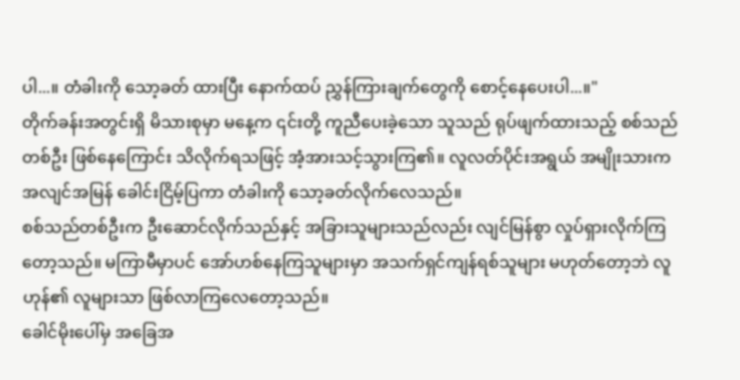ပါ...။ တံခါးကို သော့ခတ် ထားပြီး နောက်ထပ် ညွှန်ကြားချက်တွေကို စောင့်နေပေးပါ...။"
တိုက်ခန်းအတွင်းရှိ မိသားစုမှာ မနေ့က ၎င်းတို့ ကူညီပေးခဲ့သော သူသည် ရုပ်ဖျက်ထားသည့် စစ်သည်တစ်ဦး ဖြစ်နေကြောင်း သိလိုက်ရသဖြင့် အံ့အားသင့်သွားကြ၏။ လူလတ်ပိုင်းအရွယ် အမျိုးသားက အလျင်အမြန် ခေါင်းငြိမ့်ပြကာ တံခါးကို သော့ခတ်လိုက်လေသည်။
စစ်သည်တစ်ဦးက ဦးဆောင်လိုက်သည်နှင့် အခြားသူများသည်လည်း လျင်မြန်စွာ လှုပ်ရှားလိုက်ကြတော့သည်။ မကြာမီမှာပင် အော်ဟစ်နေကြသူများမှာ အသက်ရှင်ကျန်ရစ်သူများ မဟုတ်တော့ဘဲ လူဟုန်၏ လူများသာ ဖြစ်လာကြလေတော့သည်။
ခေါင်မိုးပေါ်မှ အခြေအ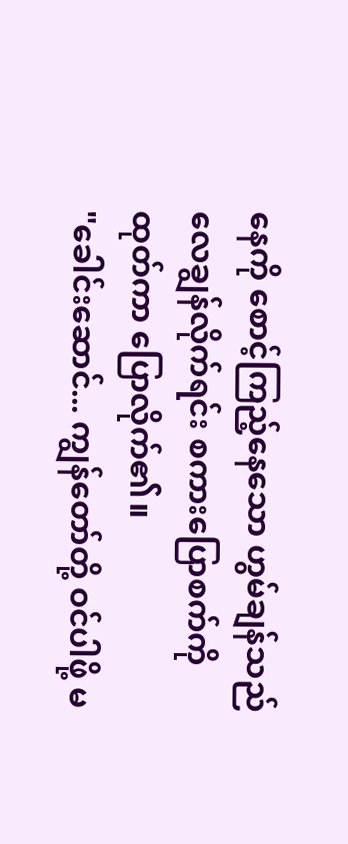နေကို စောင့်ကြည့်နေသော ဟွမ်ချန်သည် လေချွန်လိုက်ရင်း စကားပြောစက်ကို ထုတ်ကာ ပြောလိုက်၏။
"ခေါင်းဆောင်... ကျွန်တော်တို့ ဝင်ပါဖို့ မ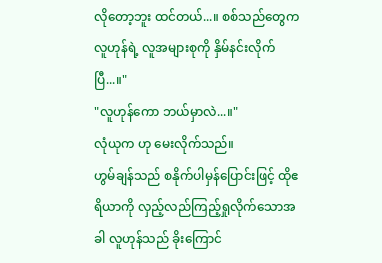လိုတော့ဘူး ထင်တယ်...။ စစ်သည်တွေက လူဟုန်ရဲ့ လူအများစုကို နှိမ်နင်းလိုက်ပြီ...။"
"လူဟုန်ကော ဘယ်မှာလဲ...။"
လုံယုက ဟု မေးလိုက်သည်။
ဟွမ်ချန်သည် စနိုက်ပါမှန်ပြောင်းဖြင့် ထိုဧရိယာကို လှည့်လည်ကြည့်ရှုလိုက်သောအခါ လူဟုန်သည် ခိုးကြောင်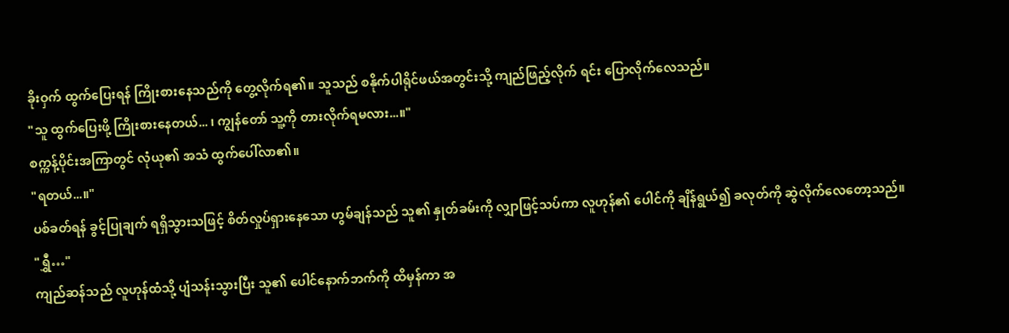ခိုးဝှက် ထွက်ပြေးရန် ကြိုးစားနေသည်ကို တွေ့လိုက်ရ၏။ သူသည် စနိုက်ပါရိုင်ဖယ်အတွင်းသို့ ကျည်ဖြည့်လိုက် ရင်း ပြောလိုက်လေသည်။
"သူ ထွက်ပြေးဖို့ ကြိုးစားနေတယ်... ၊ ကျွန်တော် သူ့ကို တားလိုက်ရမလား...။"
စက္ကန့်ပိုင်းအကြာတွင် လုံယု၏ အသံ ထွက်ပေါ်လာ၏။
"ရတယ်...။"
ပစ်ခတ်ရန် ခွင့်ပြုချက် ရရှိသွားသဖြင့် စိတ်လှုပ်ရှားနေသော ဟွမ်ချန်သည် သူ၏ နှုတ်ခမ်းကို လျှာဖြင့်သပ်ကာ လူဟုန်၏ ပေါင်ကို ချိန်ရွယ်၍ ခလုတ်ကို ဆွဲလိုက်လေတော့သည်။
"ရွှီ…"
ကျည်ဆန်သည် လူဟုန်ထံသို့ ပျံသန်းသွားပြီး သူ၏ ပေါင်နောက်ဘက်ကို ထိမှန်ကာ အ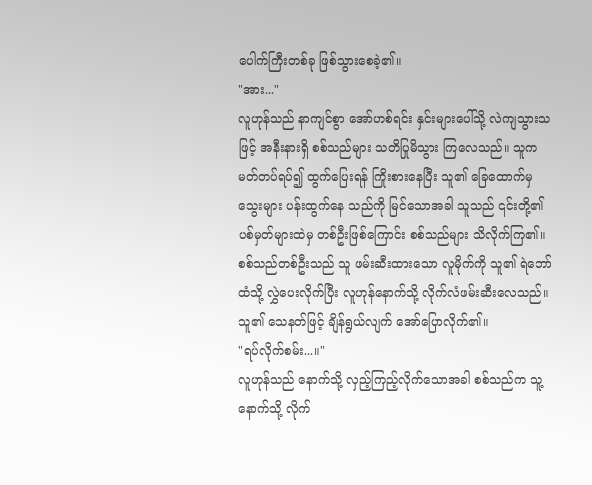ပေါက်ကြီးတစ်ခု ဖြစ်သွားစေခဲ့၏။
"အား..."
လူဟုန်သည် နာကျင်စွာ အော်ဟစ်ရင်း နှင်းများပေါ်သို့ လဲကျသွားသဖြင့် အနီးနားရှိ စစ်သည်များ သတိပြုမိသွား ကြလေသည်။ သူက မတ်တပ်ရပ်၍ ထွက်ပြေးရန် ကြိုးစားနေပြီး သူ၏ ခြေထောက်မှ သွေးများ ပန်းထွက်နေ သည်ကို မြင်သောအခါ သူသည် ၎င်းတို့၏ ပစ်မှတ်များထဲမှ တစ်ဦးဖြစ်ကြောင်း စစ်သည်များ သိလိုက်ကြ၏။
စစ်သည်တစ်ဦးသည် သူ ဖမ်းဆီးထားသော လူမိုက်ကို သူ၏ ရဲဘော်ထံသို့ လွှဲပေးလိုက်ပြီး လူဟုန်နောက်သို့ လိုက်လံဖမ်းဆီးလေသည်။ သူ၏ သေနတ်ဖြင့် ချိန်ရွယ်လျက် အော်ပြောလိုက်၏။
"ရပ်လိုက်စမ်း...။"
လူဟုန်သည် နောက်သို့ လှည့်ကြည့်လိုက်သောအခါ စစ်သည်က သူ့နောက်သို့ လိုက်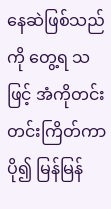နေဆဲဖြစ်သည်ကို တွေ့ရ သဖြင့် အံကိုတင်းတင်းကြိတ်ကာ ပို၍ မြန်မြန်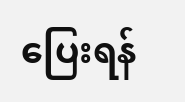ပြေးရန်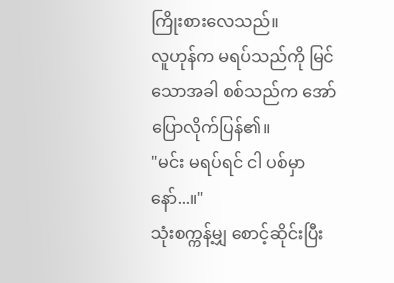ကြိုးစားလေသည်။
လူဟုန်က မရပ်သည်ကို မြင်သောအခါ စစ်သည်က အော်ပြောလိုက်ပြန်၏။
"မင်း မရပ်ရင် ငါ ပစ်မှာနော်...။"
သုံးစက္ကန့်မျှ စောင့်ဆိုင်းပြီး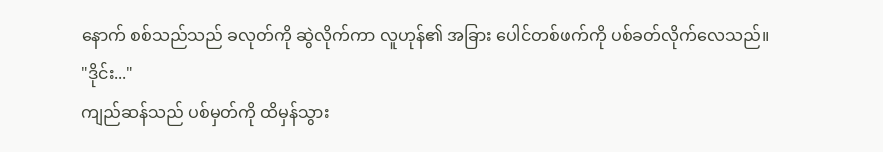နောက် စစ်သည်သည် ခလုတ်ကို ဆွဲလိုက်ကာ လူဟုန်၏ အခြား ပေါင်တစ်ဖက်ကို ပစ်ခတ်လိုက်လေသည်။
"ဒိုင်း..."
ကျည်ဆန်သည် ပစ်မှတ်ကို ထိမှန်သွား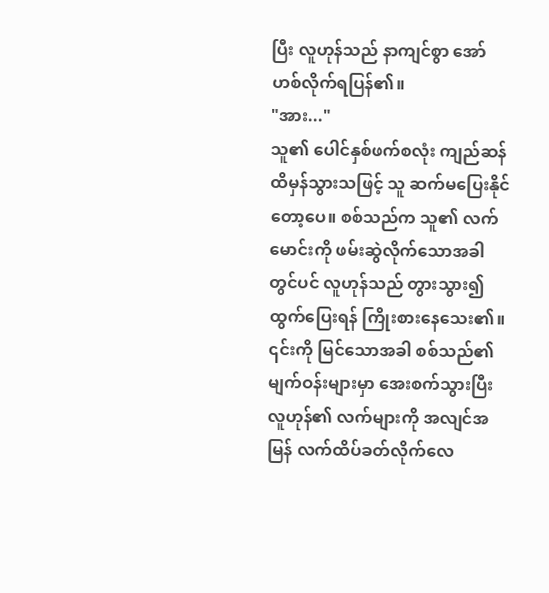ပြီး လူဟုန်သည် နာကျင်စွာ အော်ဟစ်လိုက်ရပြန်၏။
"အား..."
သူ၏ ပေါင်နှစ်ဖက်စလုံး ကျည်ဆန်ထိမှန်သွားသဖြင့် သူ ဆက်မပြေးနိုင်တော့ပေ။ စစ်သည်က သူ၏ လက် မောင်းကို ဖမ်းဆွဲလိုက်သောအခါတွင်ပင် လူဟုန်သည် တွားသွား၍ ထွက်ပြေးရန် ကြိုးစားနေသေး၏။
၎င်းကို မြင်သောအခါ စစ်သည်၏ မျက်ဝန်းများမှာ အေးစက်သွားပြီး လူဟုန်၏ လက်များကို အလျင်အမြန် လက်ထိပ်ခတ်လိုက်လေ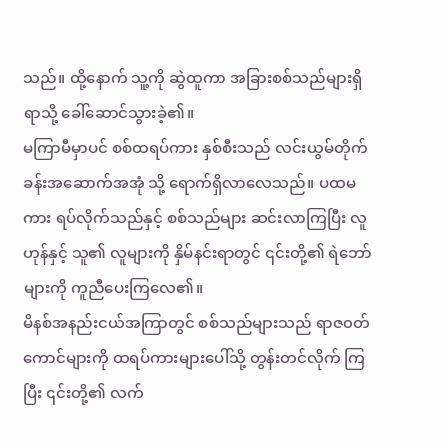သည်။ ထို့နောက် သူ့ကို ဆွဲထူကာ အခြားစစ်သည်များရှိရာသို့ ခေါ်ဆောင်သွားခဲ့၏။
မကြာမီမှာပင် စစ်ထရပ်ကား နှစ်စီးသည် လင်းယွမ်တိုက်ခန်းအဆောက်အအုံ သို့ ရောက်ရှိလာလေသည်။ ပထမ ကား ရပ်လိုက်သည်နှင့် စစ်သည်များ ဆင်းလာကြပြီး လူဟုန်နှင့် သူ၏ လူများကို နှိမ်နင်းရာတွင် ၎င်းတို့၏ ရဲဘော် များကို ကူညီပေးကြလေ၏။
မိနစ်အနည်းငယ်အကြာတွင် စစ်သည်များသည် ရာဇ၀တ်ကောင်များကို ထရပ်ကားများပေါ်သို့ တွန်းတင်လိုက် ကြပြီး ၎င်းတို့၏ လက်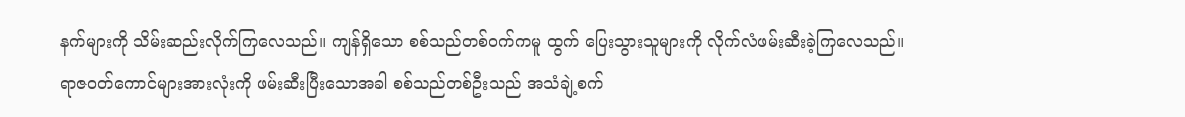နက်များကို သိမ်းဆည်းလိုက်ကြလေသည်။ ကျန်ရှိသော စစ်သည်တစ်ဝက်ကမူ ထွက် ပြေးသွားသူများကို လိုက်လံဖမ်းဆီးခဲ့ကြလေသည်။
ရာဇ၀တ်ကောင်များအားလုံးကို ဖမ်းဆီးပြီးသောအခါ စစ်သည်တစ်ဦးသည် အသံချဲ့စက်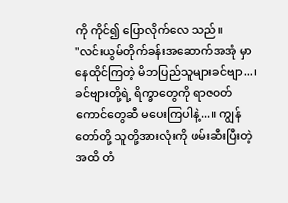ကို ကိုင်၍ ပြောလိုက်လေ သည်။
"လင်းယွမ်တိုက်ခန်းအဆောက်အအုံ မှာ နေထိုင်ကြတဲ့ မိဘပြည်သူများခင်ဗျာ...၊ ခင်ဗျားတို့ရဲ့ ရိက္ခာတွေကို ရာဇ၀တ်ကောင်တွေဆီ မပေးကြပါနဲ့...။ ကျွန်တော်တို့ သူတို့အားလုံးကို ဖမ်းဆီးပြီးတဲ့အထိ တံ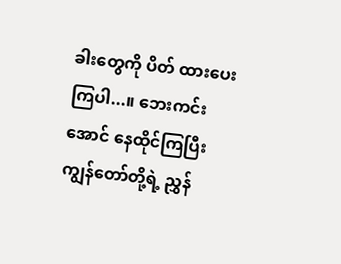ခါးတွေကို ပိတ် ထားပေးကြပါ...။ ဘေးကင်းအောင် နေထိုင်ကြပြီး ကျွန်တော်တို့ရဲ့ ညွှန်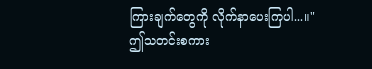ကြားချက်တွေကို လိုက်နာပေးကြပါ...။"
ဤသတင်းစကား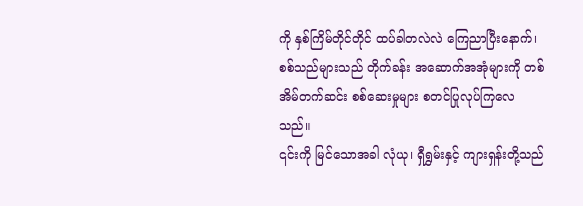ကို နှစ်ကြိမ်တိုင်တိုင် ထပ်ခါတလဲလဲ ကြေညာပြီးနောက်၊ စစ်သည်များသည် တိုက်ခန်း အဆောက်အအုံများကို တစ်အိမ်တက်ဆင်း စစ်ဆေးမှုများ စတင်ပြုလုပ်ကြလေသည်။
၎င်းကို မြင်သောအခါ လုံယု၊ ရှီရွှမ်းနှင့် ကျားရှန်းတို့သည်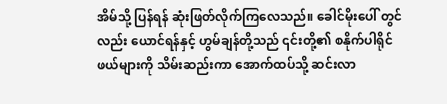အိမ်သို့ ပြန်ရန် ဆုံးဖြတ်လိုက်ကြလေသည်။ ခေါင်မိုးပေါ် တွင်လည်း ယောင်ရန်နှင့် ဟွမ်ချန်တို့သည် ၎င်းတို့၏ စနိုက်ပါရိုင်ဖယ်များကို သိမ်းဆည်းကာ အောက်ထပ်သို့ ဆင်းလာ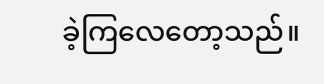ခဲ့ကြလေတော့သည်။